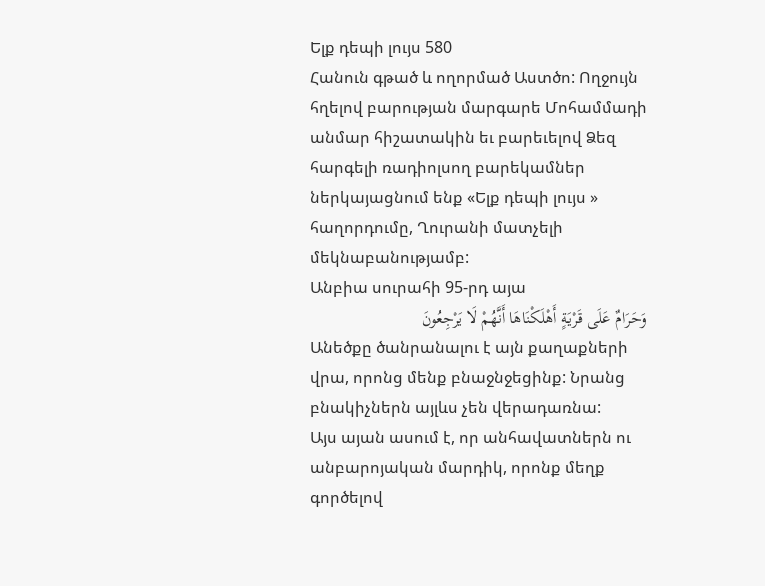Ելք դեպի լույս 580
Հանուն գթած և ողորմած Աստծո: Ողջույն հղելով բարության մարգարե Մոհամմադի անմար հիշատակին եւ բարեւելով Ձեզ հարգելի ռադիոլսող բարեկամներ ներկայացնում ենք «Ելք դեպի լույս » հաղորդումը, Ղուրանի մատչելի մեկնաբանությամբ:
Անբիա սուրահի 95-րդ այա
وَحَرَامٌ عَلَى قَرْیَةٍ أَهْلَکْنَاهَا أَنَّهُمْ لَا یَرْجِعُونَ
Անեծքը ծանրանալու է այն քաղաքների վրա, որոնց մենք բնաջնջեցինք: Նրանց բնակիչներն այլևս չեն վերադառնա:
Այս այան ասում է, որ անհավատներն ու անբարոյական մարդիկ, որոնք մեղք գործելով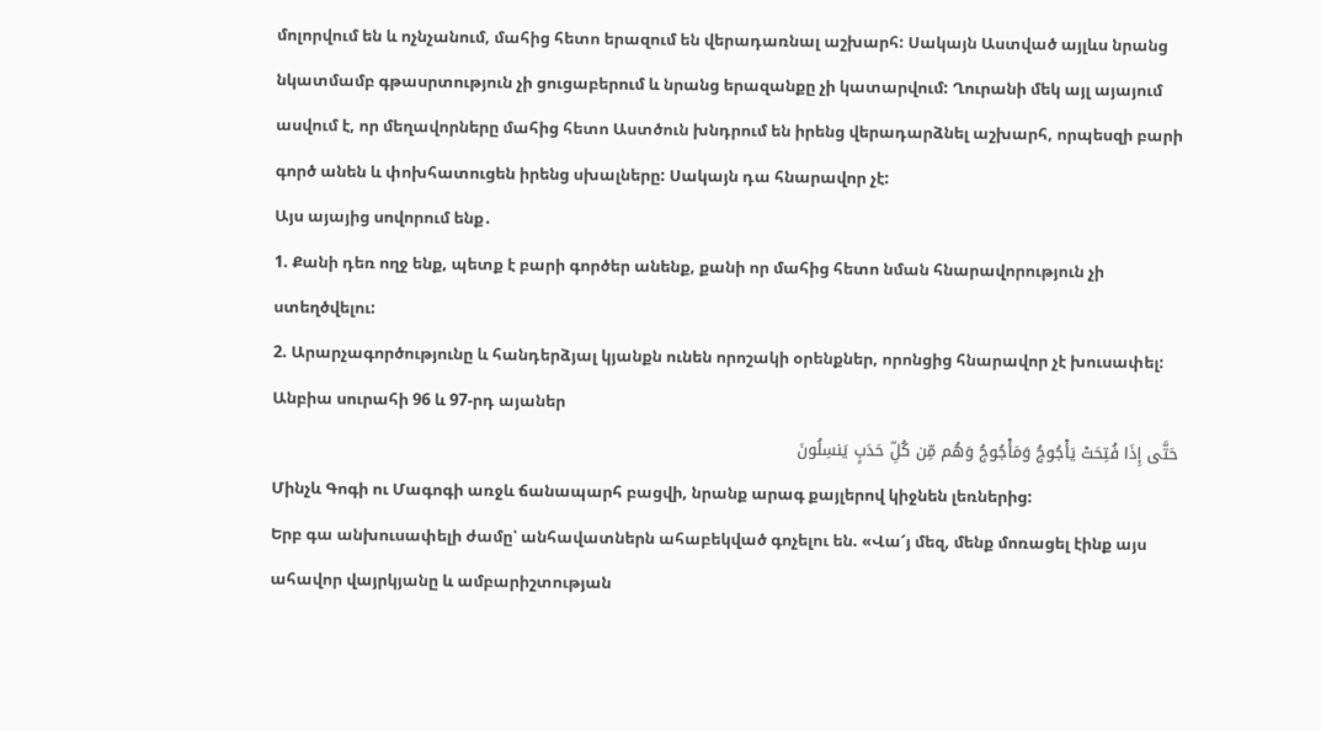մոլորվում են և ոչնչանում, մահից հետո երազում են վերադառնալ աշխարհ: Սակայն Աստված այլևս նրանց նկատմամբ գթասրտություն չի ցուցաբերում և նրանց երազանքը չի կատարվում: Ղուրանի մեկ այլ այայում ասվում է, որ մեղավորները մահից հետո Աստծուն խնդրում են իրենց վերադարձնել աշխարհ, որպեսզի բարի գործ անեն և փոխհատուցեն իրենց սխալները: Սակայն դա հնարավոր չէ:
Այս այայից սովորում ենք․
1. Քանի դեռ ողջ ենք, պետք է բարի գործեր անենք, քանի որ մահից հետո նման հնարավորություն չի ստեղծվելու:
2. Արարչագործությունը և հանդերձյալ կյանքն ունեն որոշակի օրենքներ, որոնցից հնարավոր չէ խուսափել:
Անբիա սուրահի 96 և 97-րդ այաներ
حَتَّى إِذَا فُتِحَتْ یَأْجُوجُ وَمَأْجُوجُ وَهُم مِّن کُلِّ حَدَبٍ یَنسِلُونَ
Մինչև Գոգի ու Մագոգի առջև ճանապարհ բացվի, նրանք արագ քայլերով կիջնեն լեռներից:
Երբ գա անխուսափելի ժամը՝ անհավատներն ահաբեկված գոչելու են. «Վա՜յ մեզ, մենք մոռացել էինք այս ահավոր վայրկյանը և ամբարիշտության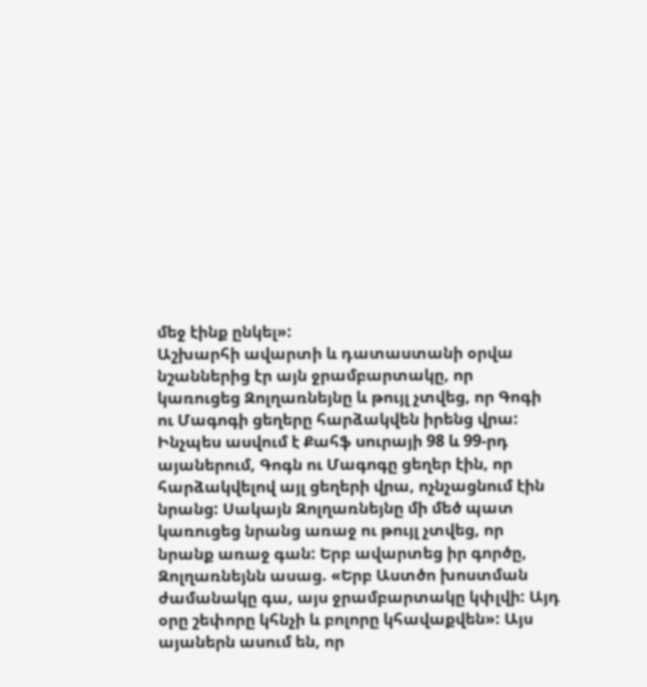մեջ էինք ընկել»:
Աշխարհի ավարտի և դատաստանի օրվա նշաններից էր այն ջրամբարտակը, որ կառուցեց Զոլղառնեյնը և թույլ չտվեց, որ Գոգի ու Մագոգի ցեղերը հարձակվեն իրենց վրա: Ինչպես ասվում է Քահֆ սուրայի 98 և 99-րդ այաներում, Գոգն ու Մագոգը ցեղեր էին, որ հարձակվելով այլ ցեղերի վրա, ոչնչացնում էին նրանց: Սակայն Զոլղառնեյնը մի մեծ պատ կառուցեց նրանց առաջ ու թույլ չտվեց, որ նրանք առաջ գան: Երբ ավարտեց իր գործը, Զոլղառնեյնն ասաց. «Երբ Աստծո խոստման ժամանակը գա, այս ջրամբարտակը կփլվի: Այդ օրը շեփորը կհնչի և բոլորը կհավաքվեն»: Այս այաներն ասում են, որ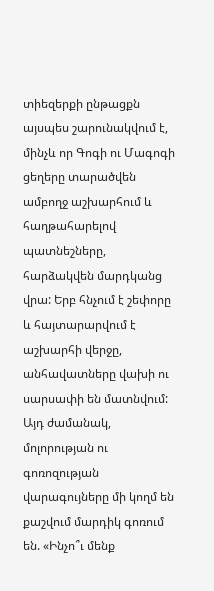տիեզերքի ընթացքն այսպես շարունակվում է, մինչև որ Գոգի ու Մագոգի ցեղերը տարածվեն ամբողջ աշխարհում և հաղթահարելով պատնեշները, հարձակվեն մարդկանց վրա: Երբ հնչում է շեփորը և հայտարարվում է աշխարհի վերջը, անհավատները վախի ու սարսափի են մատնվում: Այդ ժամանակ, մոլորության ու գոռոզության վարագույները մի կողմ են քաշվում մարդիկ գոռում են. «Ինչո՞ւ մենք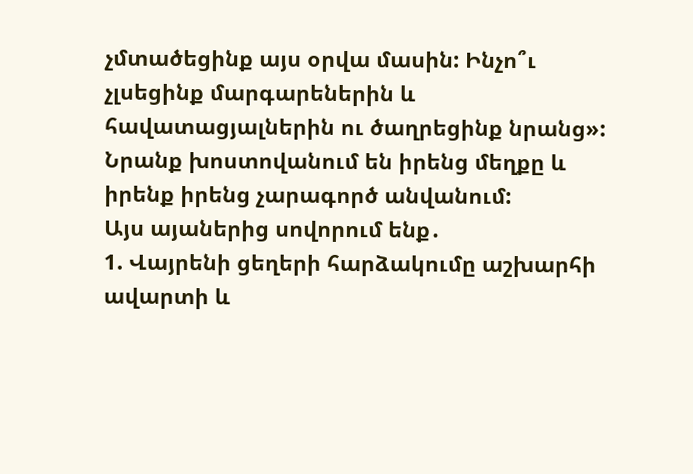չմտածեցինք այս օրվա մասին: Ինչո՞ւ չլսեցինք մարգարեներին և հավատացյալներին ու ծաղրեցինք նրանց»: Նրանք խոստովանում են իրենց մեղքը և իրենք իրենց չարագործ անվանում:
Այս այաներից սովորում ենք․
1. Վայրենի ցեղերի հարձակումը աշխարհի ավարտի և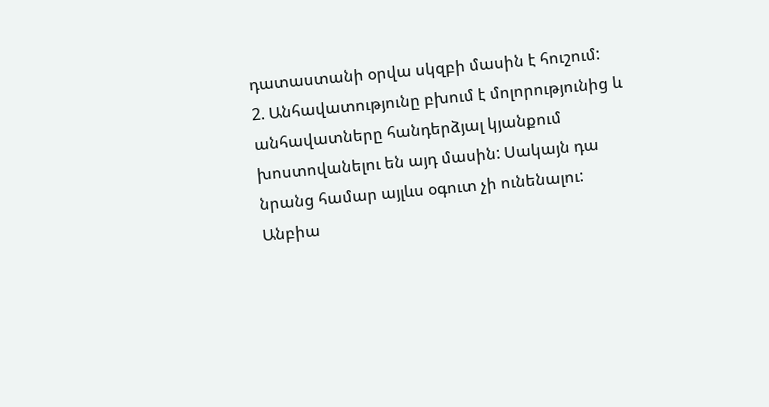դատաստանի օրվա սկզբի մասին է հուշում:
2. Անհավատությունը բխում է մոլորությունից և անհավատները հանդերձյալ կյանքում խոստովանելու են այդ մասին: Սակայն դա նրանց համար այլևս օգուտ չի ունենալու:
Անբիա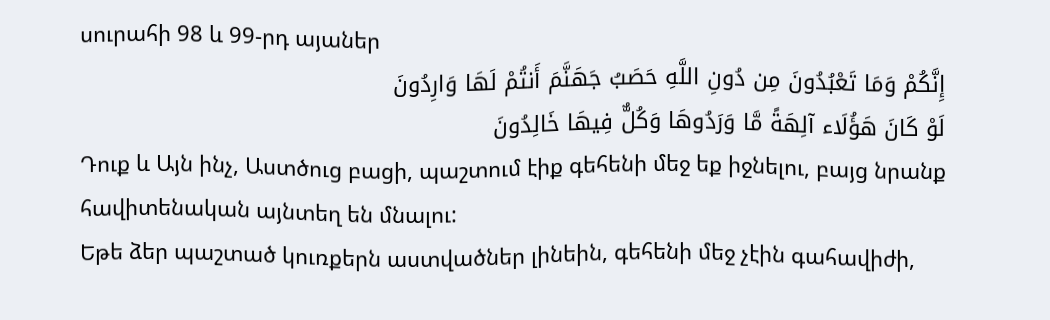սուրահի 98 և 99-րդ այաներ
إِنَّکُمْ وَمَا تَعْبُدُونَ مِن دُونِ اللَّهِ حَصَبُ جَهَنَّمَ أَنتُمْ لَهَا وَارِدُونَ
لَوْ کَانَ هَؤُلَاء آلِهَةً مَّا وَرَدُوهَا وَکُلٌّ فِیهَا خَالِدُونَ
Դուք և Այն ինչ, Աստծուց բացի, պաշտում էիք գեհենի մեջ եք իջնելու, բայց նրանք հավիտենական այնտեղ են մնալու:
Եթե ձեր պաշտած կուռքերն աստվածներ լինեին, գեհենի մեջ չէին գահավիժի,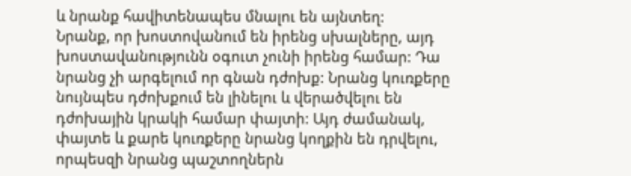և նրանք հավիտենապես մնալու են այնտեղ:
Նրանք, որ խոստովանում են իրենց սխալները, այդ խոստավանությունն օգուտ չունի իրենց համար: Դա նրանց չի արգելում որ գնան դժոխք: Նրանց կուռքերը նույնպես դժոխքում են լինելու և վերածվելու են դժոխային կրակի համար փայտի: Այդ ժամանակ, փայտե և քարե կուռքերը նրանց կողքին են դրվելու, որպեսզի նրանց պաշտողներն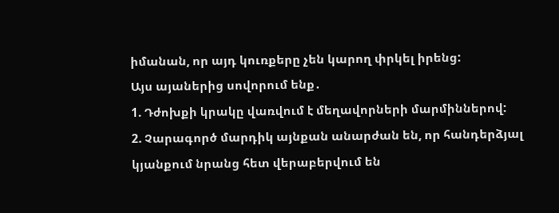իմանան, որ այդ կուռքերը չեն կարող փրկել իրենց:
Այս այաներից սովորում ենք․
1. Դժոխքի կրակը վառվում է մեղավորների մարմիններով:
2. Չարագործ մարդիկ այնքան անարժան են, որ հանդերձյալ կյանքում նրանց հետ վերաբերվում են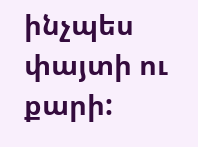ինչպես փայտի ու քարի: